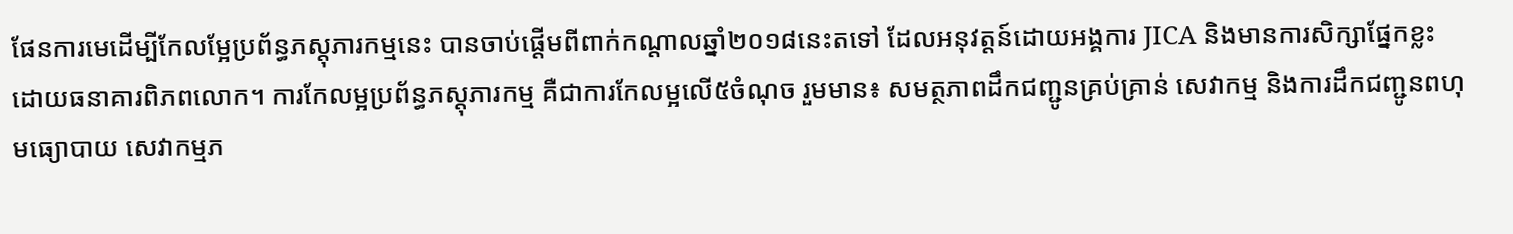ផែនការមេដើម្បីកែលម្អែប្រព័ន្ធភស្តុភារកម្មនេះ បានចាប់ផ្តើមពីពាក់កណ្ដាលឆ្នាំ២០១៨នេះតទៅ ដែលអនុវត្តន៍ដោយអង្គការ JICA និងមានការសិក្សាផ្នែកខ្លះ ដោយធនាគារពិភពលោក។ ការកែលម្អប្រព័ន្ធភស្ដុភារកម្ម គឺជាការកែលម្អលើ៥ចំណុច រួមមាន៖ សមត្ថភាពដឹកជញ្ជូនគ្រប់គ្រាន់ សេវាកម្ម និងការដឹកជញ្ជូនពហុមធ្យោបាយ សេវាកម្មភ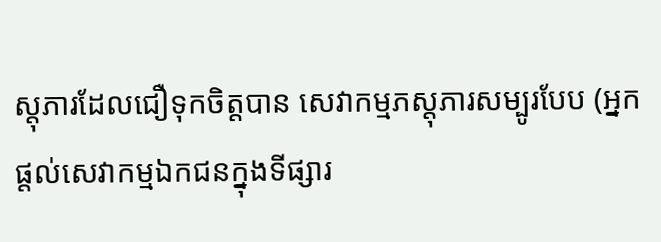ស្តុភារដែលជឿទុកចិត្តបាន សេវាកម្មភស្តុភារសម្បូរបែប (អ្នកផ្តល់សេវាកម្មឯកជនក្នុងទីផ្សារ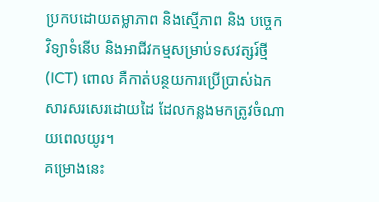ប្រកបដោយតម្លាភាព និងស្មើភាព និង បច្ចេកវិទ្យាទំនើប និងអាជីវកម្មសម្រាប់ទសវត្សរ៍ថ្មី (ICT) ពោល គឺកាត់បន្ថយការប្រើប្រាស់ឯកសារសរសេរដោយដៃ ដែលកន្លងមកត្រូវចំណាយពេលយូរ។
គម្រោងនេះ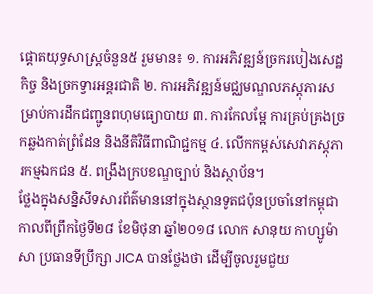ផ្តោតយុទ្ធសាស្រ្តចំនួន៥ រួមមាន៖ ១. ការអភិវឌ្ឍន៍ច្រករបៀងសេដ្ឋកិច្ច និងច្រកទ្វារអន្តរជាតិ ២. ការអភិវឌ្ឍន៍មជ្ឈមណ្ឌលភស្ដុភារសម្រាប់ការដឹកជញ្ជូនពហុមធ្យោបាយ ៣. ការកែលម្អែ ការគ្រប់គ្រងច្រកឆ្លងកាត់ព្រំដែន និងនីតិវិធីពាណិជ្ជកម្ម ៤. លើកកម្ពស់សេវាភស្ដុភារកម្មឯកជន ៥. ពង្រឹងក្របខណ្ឌច្បាប់ និងស្ថាប័ន។
ថ្លែងក្នុងសន្និសីទសារព័ត៌មាននៅក្នុងស្ថានទូតជប៉ុនប្រចាំនៅកម្ពុជាកាលពីព្រឹកថ្ងៃទី២៨ ខែមិថុនា ឆ្នាំ២០១៨ លោក សានុយ កាហ្សូម៉ាសា ប្រធានទីប្រឹក្សា JICA បានថ្លែងថា ដើម្បីចូលរួមជួយ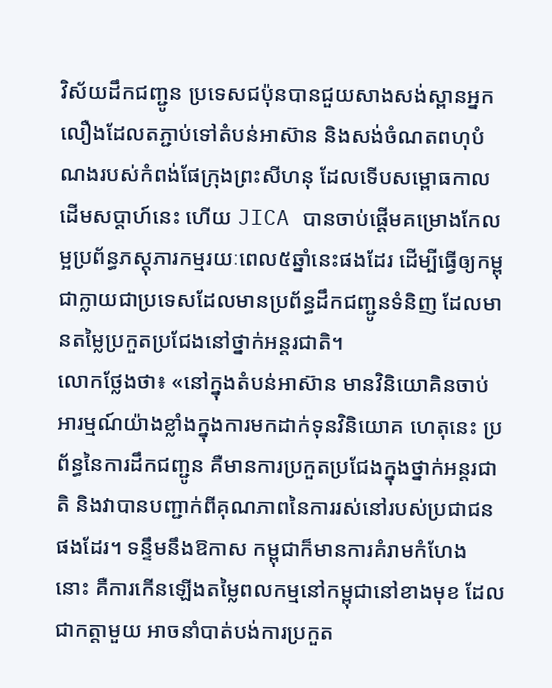វិស័យដឹកជញ្ជូន ប្រទេសជប៉ុនបានជួយសាងសង់ស្ពានអ្នកលឿងដែលតភ្ជាប់ទៅតំបន់អាស៊ាន និងសង់ចំណតពហុបំណងរបស់កំពង់ផែក្រុងព្រះសីហនុ ដែលទើបសម្ពោធកាលដើមសប្តាហ៍នេះ ហើយ JICA បានចាប់ផ្តើមគម្រោងកែលម្អប្រព័ន្ធភស្តុភារកម្មរយៈពេល៥ឆ្នាំនេះផងដែរ ដើម្បីធ្វើឲ្យកម្ពុជាក្លាយជាប្រទេសដែលមានប្រព័ន្ធដឹកជញ្ជូនទំនិញ ដែលមានតម្លៃប្រកួតប្រជែងនៅថ្នាក់អន្តរជាតិ។
លោកថ្លែងថា៖ «នៅក្នុងតំបន់អាស៊ាន មានវិនិយោគិនចាប់អារម្មណ៍យ៉ាងខ្លាំងក្នុងការមកដាក់ទុនវិនិយោគ ហេតុនេះ ប្រព័ន្ធនៃការដឹកជញ្ជូន គឺមានការប្រកួតប្រជែងក្នុងថ្នាក់អន្តរជាតិ និងវាបានបញ្ជាក់ពីគុណភាពនៃការរស់នៅរបស់ប្រជាជនផងដែរ។ ទន្ទឹមនឹងឱកាស កម្ពុជាក៏មានការគំរាមកំហែង នោះ គឺការកើនឡើងតម្លៃពលកម្មនៅកម្ពុជានៅខាងមុខ ដែលជាកត្តាមួយ អាចនាំបាត់បង់ការប្រកួត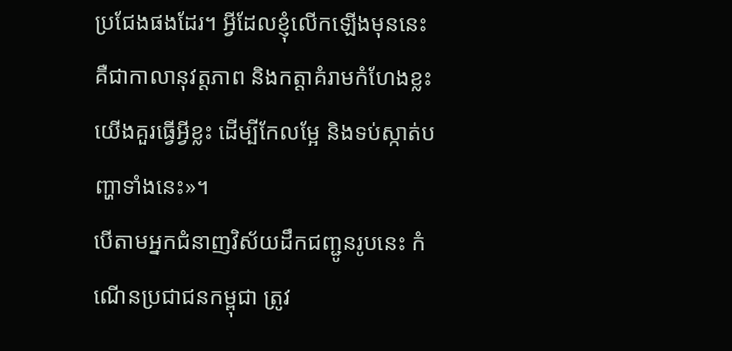ប្រជែងផងដែរ។ អ្វីដែលខ្ញុំលើកឡើងមុននេះ គឺជាកាលានុវត្តភាព និងកត្តាគំរាមកំហែងខ្លះ យើងគួរធ្វើអ្វីខ្លះ ដើម្បីកែលម្អែ និងទប់ស្កាត់បញ្ហាទាំងនេះ»។
បើតាមអ្នកជំនាញវិស័យដឹកជញ្ជូនរូបនេះ កំណើនប្រជាជនកម្ពុជា ត្រូវ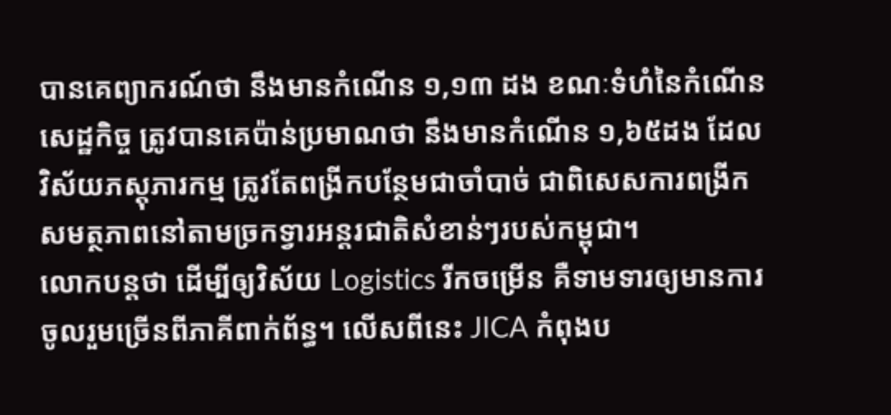បានគេព្យាករណ៍ថា នឹងមានកំណើន ១,១៣ ដង ខណៈទំហំនៃកំណើនសេដ្ឋកិច្ច ត្រូវបានគេប៉ាន់ប្រមាណថា នឹងមានកំណើន ១,៦៥ដង ដែលវិស័យភស្តុភារកម្ម ត្រូវតែពង្រីកបន្ថែមជាចាំបាច់ ជាពិសេសការពង្រីកសមត្ថភាពនៅតាមច្រកទ្វារអន្តរជាតិសំខាន់ៗរបស់កម្ពុជា។
លោកបន្តថា ដើម្បីឲ្យវិស័យ Logistics រីកចម្រើន គឺទាមទារឲ្យមានការចូលរួមច្រើនពីភាគីពាក់ព័ន្ធ។ លើសពីនេះ JICA កំពុងប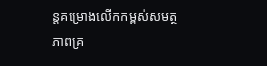ន្តគម្រោងលើកកម្ពស់សមត្ថភាពគ្រ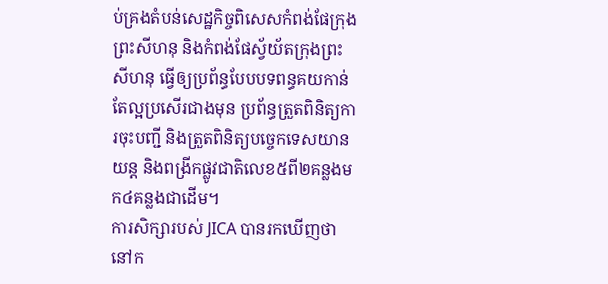ប់គ្រងតំបន់សេដ្ឋកិច្ចពិសេសកំពង់ផែក្រុងព្រះសីហនុ និងកំពង់ផែស្វ័យ័តក្រុងព្រះសីហនុ ធ្វើឲ្យប្រព័ន្ធបែបបទពន្ធគយកាន់តែល្អប្រសើរជាងមុន ប្រព័ន្ធត្រួតពិនិត្យការចុះបញ្ជី និងត្រួតពិនិត្យបច្ចេកទេសយានយន្ត និងពង្រីកផ្លូវជាតិលេខ៥ពី២គន្លងមក៤គន្លងជាដើម។
ការសិក្សារបស់ JICA បានរកឃើញថា នៅក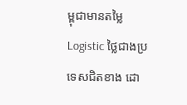ម្ពុជាមានតម្លៃ Logistic ថ្លៃជាងប្រទេសជិតខាង ដោ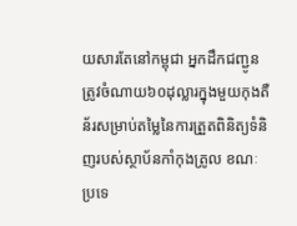យសារតែនៅកម្ពុជា អ្នកដឹកជញ្ជូនត្រូវចំណាយ៦០ដុល្លារក្នុងមួយកុងតឺន័រសម្រាប់តម្លៃនៃការត្រួតពិនិត្យទំនិញរបស់ស្ថាប័នកាំកុងត្រូល ខណៈប្រទេ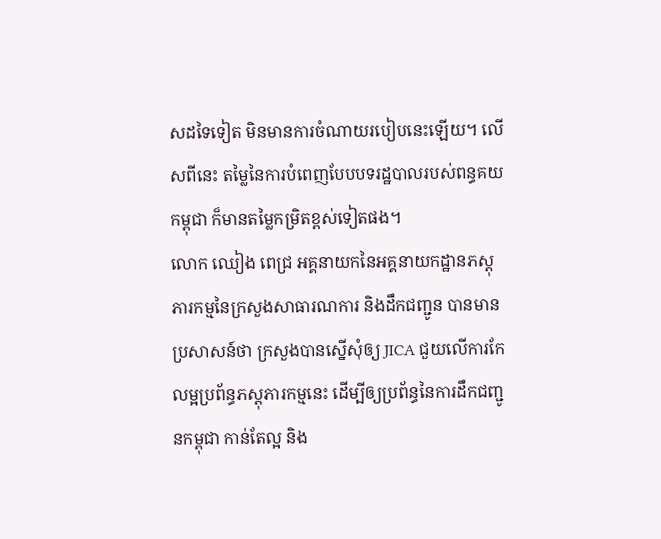សដទៃទៀត មិនមានការចំណាយរបៀបនេះឡើយ។ លើសពីនេះ តម្លៃនៃការបំពេញបែបបទរដ្ឋបាលរបស់ពន្ធគយកម្ពុជា ក៏មានតម្លៃកម្រិតខ្ពស់ទៀតផង។
លោក ឈៀង ពេជ្រ អគ្គនាយកនៃអគ្គនាយកដ្ឋានភស្ដុភារកម្មនៃក្រសួងសាធារណការ និងដឹកជញ្ជូន បានមានប្រសាសន៍ថា ក្រសួងបានស្នើសុំឲ្យ JICA ជួយលើការកែលម្អប្រព័ន្ធភស្ដុភារកម្មនេះ ដើម្បីឲ្យប្រព័ន្ធនៃការដឹកជញ្ជូនកម្ពុជា កាន់តែល្អ និង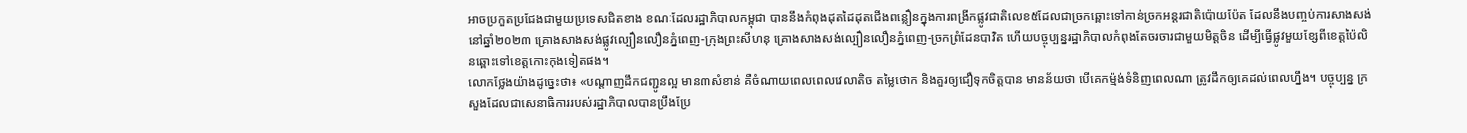អាចប្រកួតប្រជែងជាមួយប្រទេសជិតខាង ខណៈដែលរដ្ឋាភិបាលកម្ពុជា បាននឹងកំពុងដុតដៃដុតជើងពន្លឿនក្នុងការពង្រីកផ្លូវជាតិលេខ៥ដែលជាច្រកឆ្ពោះទៅកាន់ច្រកអន្តរជាតិប៉ោយប៉ែត ដែលនឹងបញ្ចប់ការសាងសង់នៅឆ្នាំ២០២៣ គ្រោងសាងសង់ផ្លូវល្បឿនលឿនភ្នំពេញ-ក្រុងព្រះសីហនុ គ្រោងសាងសង់ល្បឿនលឿនភ្នំពេញ-ច្រកព្រំដែនបាវិត ហើយបច្ចុប្បន្នរដ្ឋាភិបាលកំពុងតែចរចារជាមួយមិត្តចិន ដើម្បីធ្វើផ្លូវមួយខ្សែពីខេត្តប៉ៃលិនឆ្ពោះទៅខេត្តកោះកុងទៀតផង។
លោកថ្លែងយ៉ាងដូច្នេះថា៖ «បណ្ដាញដឹកជញ្ជូនល្អ មាន៣សំខាន់ គឺចំណាយពេលពេលវេលាតិច តម្លៃថោក និងគួរឲ្យជឿទុកចិត្តបាន មានន័យថា បើគេកម៉្មង់ទំនិញពេលណា ត្រូវដឹកឲ្យគេដល់ពេលហ្នឹង។ បច្ចុប្បន្ន ក្រសួងដែលជាសេនាធិការរបស់រដ្ឋាភិបាលបានប្រឹងប្រែ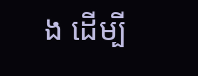ង ដើម្បី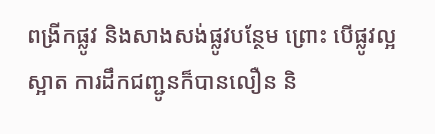ពង្រីកផ្លូវ និងសាងសង់ផ្លូវបន្ថែម ព្រោះ បើផ្លូវល្អស្អាត ការដឹកជញ្ជូនក៏បានលឿន និ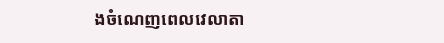ងចំណេញពេលវេលាតា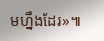មហ្នឹងដែរ»៕